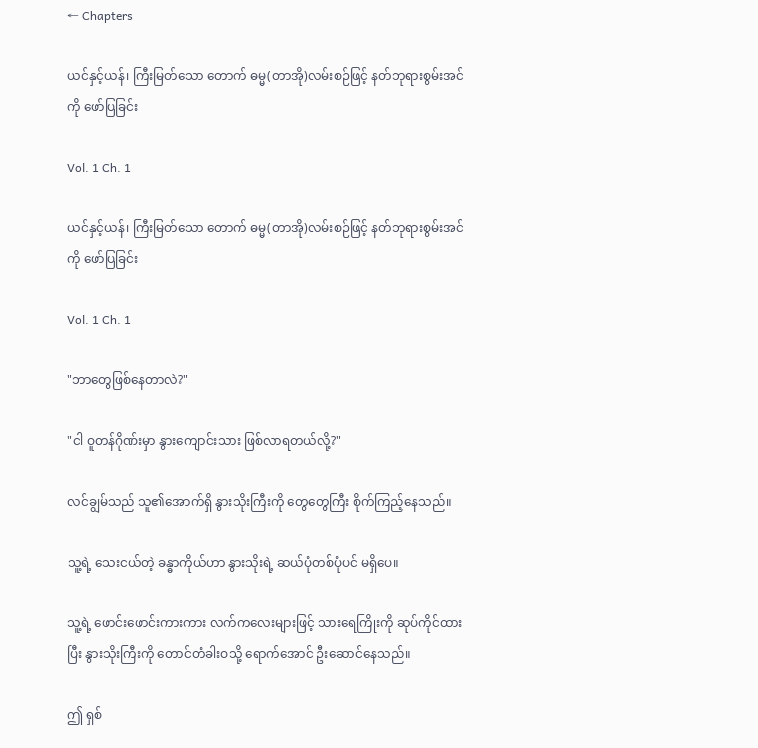← Chapters

ယင်နှင့်ယန်၊ ကြီးမြတ်သော တောက် ဓမ္မ(တာအို)လမ်းစဉ်ဖြင့် နတ်ဘုရားစွမ်းအင်ကို ဖော်ပြခြင်း

Vol. 1 Ch. 1

ယင်နှင့်ယန်၊ ကြီးမြတ်သော တောက် ဓမ္မ(တာအို)လမ်းစဉ်ဖြင့် နတ်ဘုရားစွမ်းအင်ကို ဖော်ပြခြင်း

Vol. 1 Ch. 1

"ဘာတွေဖြစ်နေတာလဲ?"

"ငါ ဝူတန်ဂိုဏ်းမှာ နွားကျောင်းသား ဖြစ်လာရတယ်လို့?"

လင်ချွမ်သည် သူ၏အောက်ရှိ နွားသိုးကြီးကို တွေတွေကြီး စိုက်ကြည့်နေသည်။

သူ့ရဲ့ သေးငယ်တဲ့ ခန္ဓာကိုယ်ဟာ နွားသိုးရဲ့ ဆယ်ပုံတစ်ပုံပင် မရှိပေ။

သူ့ရဲ့ ဖောင်းဖောင်းကားကား လက်ကလေးများဖြင့် သားရေကြိုးကို ဆုပ်ကိုင်ထားပြီး နွားသိုးကြီးကို တောင်တံခါးဝသို့ ရောက်အောင် ဦးဆောင်နေသည်။

ဤ ရှစ်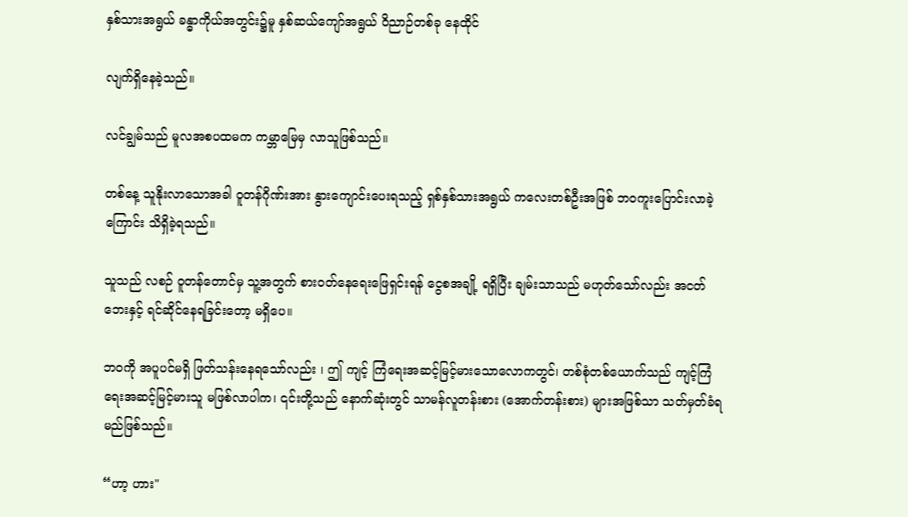နှစ်သားအရွယ် ခန္ဓာကိုယ်အတွင်း၌မူ နှစ်ဆယ်ကျော်အရွယ် ဝိညာဉ်တစ်ခု နေထိုင်

လျက်ရှိနေခဲ့သည်။

လင်ချွမ်သည် မူလအစပထမက ကမ္ဘာမြေမှ လာသူဖြစ်သည်။

တစ်နေ့ သူနိုးလာသောအခါ ဝူတန်ဂိုဏ်းအား နွားကျောင်းပေးရသည့် ရှစ်နှစ်သားအရွယ် ကလေးတစ်ဦးအဖြစ် ဘဝကူးပြောင်းလာခဲ့ကြောင်း သိရှိခဲ့ရသည်။

သူသည် လစဉ် ဝူတန်တောင်မှ သူ့အတွက် စားဝတ်နေရေးဖြေရှင်းရန် ငွေစအချို့ ရရှိပြီး ချမ်းသာသည် မဟုတ်သော်လည်း အငတ်ဘေးနှင့် ရင်ဆိုင်နေရခြင်းတော့ မရှိပေ။

ဘဝကို အပူပင်မရှိ ဖြတ်သန်းနေရသော်လည်း ၊ ဤ ကျင့် ကြံရေးအဆင့်မြင့်မားသောလောကတွင်၊ တစ်စုံတစ်ယောက်သည် ကျင့်ကြံရေးအဆင့်မြင့်မားသူ မဖြစ်လာပါက၊ ၎င်းတို့သည် နောက်ဆုံးတွင် သာမန်လူတန်းစား (အောက်တန်းစား) များအဖြစ်သာ သတ်မှတ်ခံရမည်ဖြစ်သည်။

“ဟာ့ ဟား"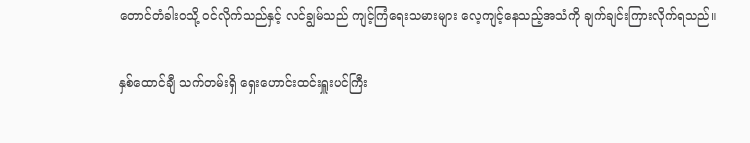တောင်တံခါးဝသို့ ဝင်လိုက်သည်နှင့် လင်ချွမ်သည် ကျင့်ကြံရေးသမားများ လေ့ကျင့်နေသည့်အသံကို ချက်ချင်းကြားလိုက်ရသည်။

နှစ်ထောင်ချီ သက်တမ်းရှိ ရှေးဟောင်းထင်းရှူးပင်ကြီး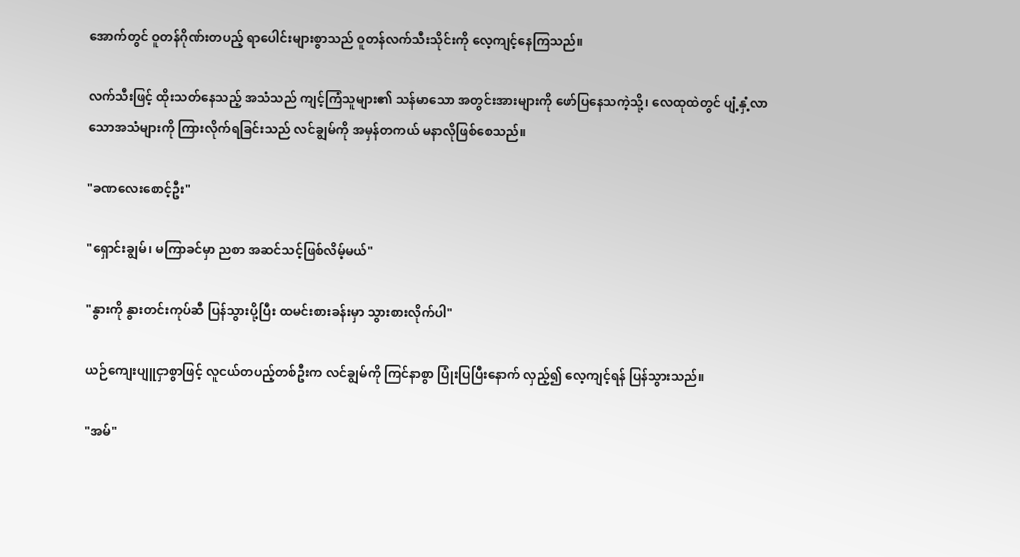အောက်တွင် ဝူတန်ဂိုဏ်းတပည့် ရာပေါင်းများစွာသည် ဝူတန်လက်သီးသိုင်းကို လေ့ကျင့်နေကြသည်။

လက်သီးဖြင့် ထိုးသတ်နေသည့် အသံသည် ကျင့်ကြံသူများ၏ သန်မာသော အတွင်းအားများကို ဖော်ပြနေသကဲ့သို့၊ လေထုထဲတွင် ပျံ့နှံ့လာသောအသံများကို ကြားလိုက်ရခြင်းသည် လင်ချွမ်ကို အမှန်တကယ် မနာလိုဖြစ်စေသည်။

"ခဏလေးစောင့်ဦး"

"ရှောင်းချွမ်၊ မကြာခင်မှာ ညစာ အဆင်သင့်ဖြစ်လိမ့်မယ်"

"နွားကို နွားတင်းကုပ်ဆီ ပြန်သွားပို့ပြီး ထမင်းစားခန်းမှာ သွားစားလိုက်ပါ"

ယဉ်ကျေးပျူငှာစွာဖြင့် လူငယ်တပည့်တစ်ဦးက လင်ချွမ်ကို ကြင်နာစွာ ပြုံးပြပြီးနောက် လှည့်၍ လေ့ကျင့်ရန် ပြန်သွားသည်။

"အမ်"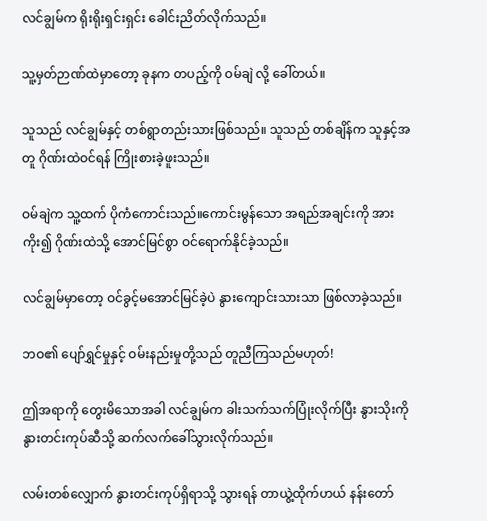လင်ချွမ်က ရိုးရိုးရှင်းရှင်း ခေါင်းညိတ်လိုက်သည်။

သူ့မှတ်ဉာဏ်ထဲမှာတော့ ခုနက တပည့်ကို ဝမ်ချဲ လို့ ခေါ်တယ်။

သူသည် လင်ချွမ်နှင့် တစ်ရွာတည်းသားဖြစ်သည်။ သူသည် တစ်ချိန်က သူနှင့်အတူ ဂိုဏ်းထဲဝင်ရန် ကြိုးစားခဲ့ဖူးသည်။

ဝမ်ချဲက သူ့ထက် ပိုကံကောင်းသည်။ကောင်းမွန်သော အရည်အချင်းကို အားကိုး၍ ဂိုဏ်းထဲသို့ အောင်မြင်စွာ ဝင်ရောက်နိုင်ခဲ့သည်။

လင်ချွမ်မှာတော့ ဝင်ခွင့်မအောင်မြင်ခဲ့ပဲ နွားကျောင်းသားသာ ဖြစ်လာခဲ့သည်။

ဘဝ၏ ပျော်ရွှင်မှုနှင့် ဝမ်းနည်းမှုတို့သည် တူညီကြသည်မဟုတ်!

ဤအရာကို တွေးမိသောအခါ လင်ချွမ်က ခါးသက်သက်ပြုံးလိုက်ပြီး နွားသိုးကို နွားတင်းကုပ်ဆီသို့ ဆက်လက်ခေါ်သွားလိုက်သည်။

လမ်းတစ်လျှောက် နွားတင်းကုပ်ရှိရာသို့ သွားရန် တာယွဲ့ထိုက်ဟယ် နန်းတော်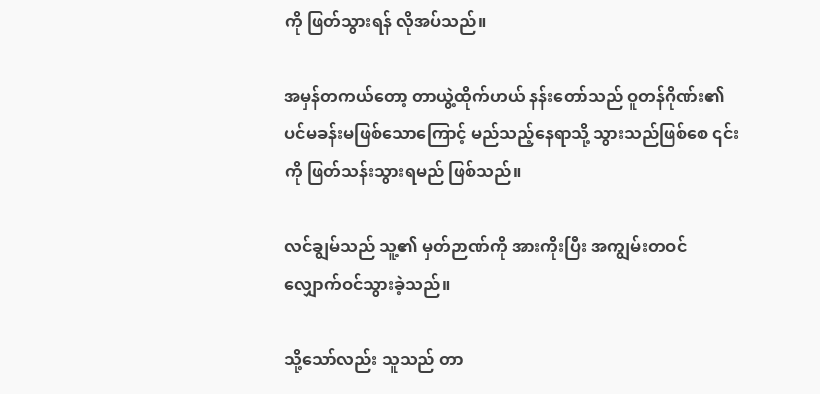ကို ဖြတ်သွားရန် လိုအပ်သည်။

အမှန်တကယ်တော့ တာယွဲ့ထိုက်ဟယ် နန်းတော်သည် ဝူတန်ဂိုဏ်း၏ ပင်မခန်းမဖြစ်သောကြောင့် မည်သည့်နေရာသို့ သွားသည်ဖြစ်စေ ၎င်းကို ဖြတ်သန်းသွားရမည် ဖြစ်သည်။

လင်ချွမ်သည် သူ့၏ မှတ်ဉာဏ်ကို အားကိုးပြီး အကျွမ်းတဝင် လျှောက်ဝင်သွားခဲ့သည်။

သို့သော်လည်း သူသည် တာ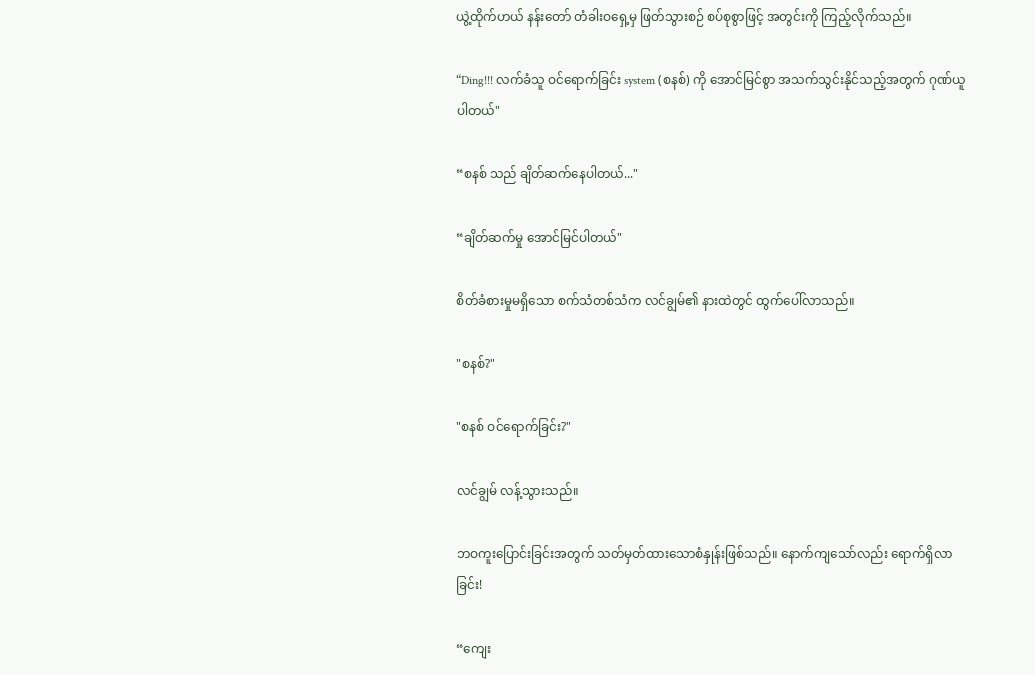ယွဲ့ထိုက်ဟယ် နန်းတော် တံခါးဝရှေ့မှ ဖြတ်သွားစဉ် စပ်စုစွာဖြင့် အတွင်းကို ကြည့်လိုက်သည်။

“Ding!!! လက်ခံသူ ဝင်ရောက်ခြင်း system (စနစ်) ကို အောင်မြင်စွာ အသက်သွင်းနိုင်သည့်အတွက် ဂုဏ်ယူပါတယ်"

“စနစ် သည် ချိတ်ဆက်နေပါတယ်..."

“ချိတ်ဆက်မှု အောင်မြင်ပါတယ်"

စိတ်ခံစားမှုမရှိသော စက်သံတစ်သံက လင်ချွမ်၏ နားထဲတွင် ထွက်ပေါ်လာသည်။

"စနစ်?"

"စနစ် ဝင်ရောက်ခြင်း?"

လင်ချွမ် လန့်သွားသည်။

ဘဝကူးပြောင်းခြင်းအတွက် သတ်မှတ်ထားသောစံနှုန်းဖြစ်သည်။ နောက်ကျသော်လည်း ရောက်ရှိလာခြင်း!

“ကျေး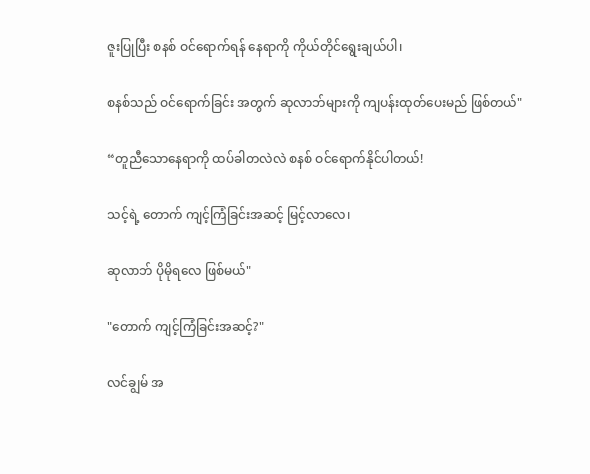ဇူးပြုပြီး စနစ် ဝင်ရောက်ရန် နေရာကို ကိုယ်တိုင်ရွေးချယ်ပါ၊

စနစ်သည် ဝင်ရောက်ခြင်း အတွက် ဆုလာဘ်များကို ကျပန်းထုတ်ပေးမည် ဖြစ်တယ်"

“တူညီသောနေရာကို ထပ်ခါတလဲလဲ စနစ် ဝင်ရောက်နိုင်ပါတယ်!

သင့်ရဲ့ တောက် ကျင့်ကြံခြင်းအဆင့် မြင့်လာလေ၊

ဆုလာဘ် ပိုမိုရလေ ဖြစ်မယ်"

"တောက် ကျင့်ကြံခြင်းအဆင့်?"

လင်ချွမ် အ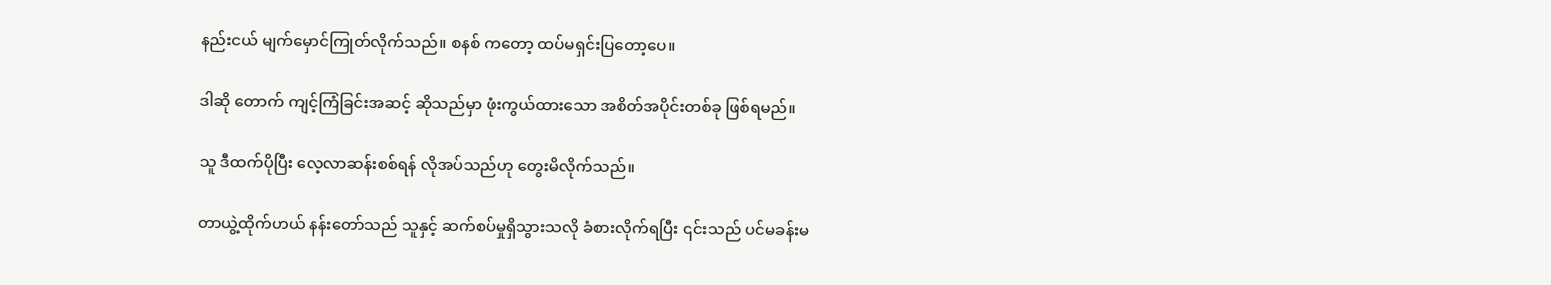နည်းငယ် မျက်မှောင်ကြုတ်လိုက်သည်။ စနစ် ကတော့ ထပ်မရှင်းပြတော့ပေ။

ဒါဆို တောက် ကျင့်ကြံခြင်းအဆင့် ဆိုသည်မှာ ဖုံးကွယ်ထားသော အစိတ်အပိုင်းတစ်ခု ဖြစ်ရမည်။

သူ ဒီထက်ပိုပြီး လေ့လာဆန်းစစ်ရန် လိုအပ်သည်ဟု တွေးမိလိုက်သည်။

တာယွဲ့ထိုက်ဟယ် နန်းတော်သည် သူနှင့် ဆက်စပ်မှုရှိသွားသလို ခံစားလိုက်ရပြီး ၎င်းသည် ပင်မခန်းမ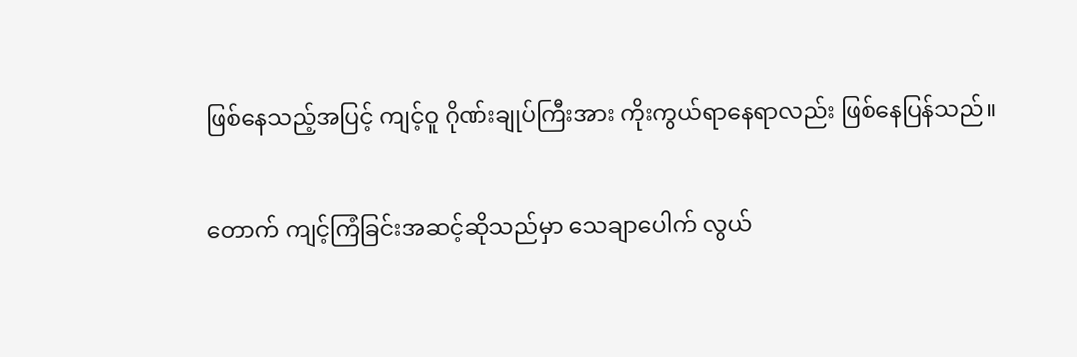ဖြစ်နေသည့်အပြင့် ကျင့်ဝူ ဂိုဏ်းချုပ်ကြီးအား ကိုးကွယ်ရာနေရာလည်း ဖြစ်နေပြန်သည်။

တောက် ကျင့်ကြံခြင်းအဆင့်ဆိုသည်မှာ သေချာပေါက် လွယ်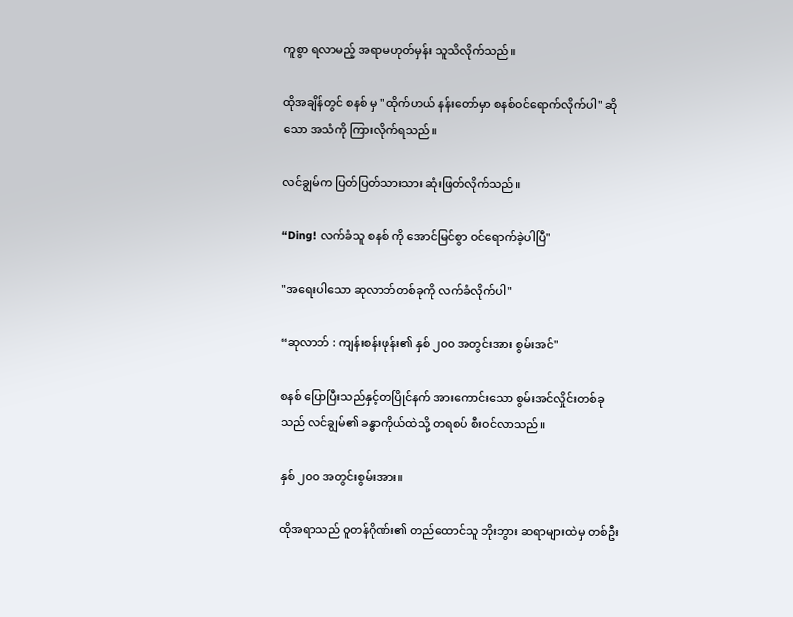ကူစွာ ရလာမည့် အရာမဟုတ်မှန်း သူသိလိုက်သည်။

ထိုအချိန်တွင် စနစ် မှ "ထိုက်ဟယ် နန်းတော်မှာ စနစ်ဝင်ရောက်လိုက်ပါ" ဆိုသော အသံကို ကြားလိုက်ရသည်။

လင်ချွမ်က ပြတ်ပြတ်သားသား ဆုံးဖြတ်လိုက်သည်။

“Ding! လက်ခံသူ စနစ် ကို အောင်မြင်စွာ ဝင်ရောက်ခဲ့ပါပြီ"

"အရေးပါသော ဆုလာဘ်တစ်ခုကို လက်ခံလိုက်ပါ"

“ဆုလာဘ် : ကျန်းစန်းဖုန်း၏ နှစ် ၂၀၀ အတွင်းအား စွမ်းအင်"

စနစ် ပြောပြီးသည်နှင့်တပြိုင်နက် အားကောင်းသော စွမ်းအင်လှိုင်းတစ်ခုသည် လင်ချွမ်၏ ခန္ဓာကိုယ်ထဲသို့ တရစပ် စီးဝင်လာသည်။

နှစ် ၂၀၀ အတွင်းစွမ်းအား။

ထိုအရာသည် ဝူတန်ဂိုဏ်း၏ တည်ထောင်သူ ဘိုးဘွား ဆရာများထဲမှ တစ်ဦး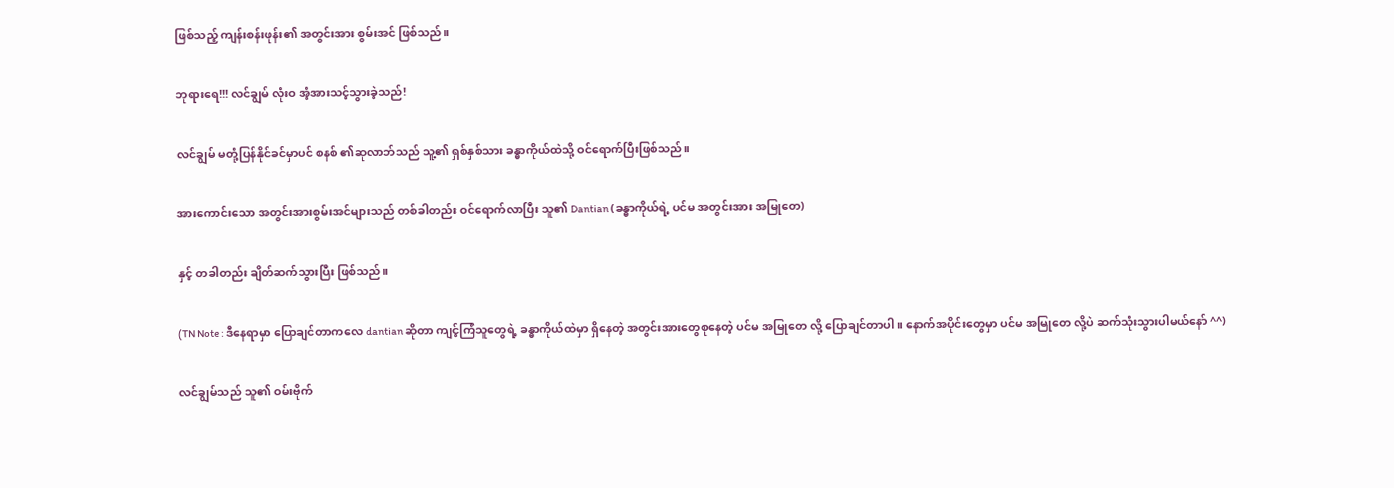ဖြစ်သည့် ကျန်းစန်းဖုန်း၏ အတွင်းအား စွမ်းအင် ဖြစ်သည်။

ဘုရားရေ!!! လင်ချွမ် လုံးဝ အံ့အားသင့်သွားခဲ့သည်!

လင်ချွမ် မတုံ့ပြန်နိုင်ခင်မှာပင် စနစ် ၏ဆုလာဘ်သည် သူ့၏ ရှစ်နှစ်သား ခန္ဓာကိုယ်ထဲသို့ ဝင်ရောက်ပြီးဖြစ်သည်။

အားကောင်းသော အတွင်းအားစွမ်းအင်များသည် တစ်ခါတည်း ဝင်ရောက်လာပြီး သူ၏ Dantian (ခန္ဓာကိုယ်ရဲ့ ပင်မ အတွင်းအား အမြုတေ)

နှင့် တခါတည်း ချိတ်ဆက်သွားပြီး ဖြစ်သည်။

(TN Note : ဒီနေရာမှာ ပြောချင်တာကလေ dantian ဆိုတာ ကျင့်ကြံသူတွေရဲ့ ခန္ဓာကိုယ်ထဲမှာ ရှိနေတဲ့ အတွင်းအားတွေစုနေတဲ့ ပင်မ အမြုတေ လို့ ပြောချင်တာပါ။ နောက်အပိုင်းတွေမှာ ပင်မ အမြုတေ လို့ပဲ ဆက်သုံးသွားပါမယ်နော် ^^)

လင်ချွမ်သည် သူ၏ ဝမ်းဗိုက်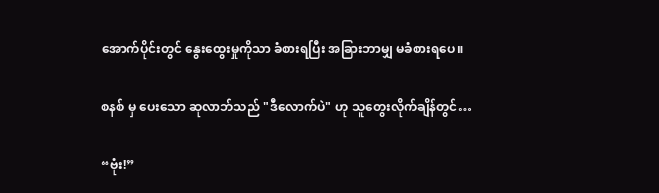အောက်ပိုင်းတွင် နွေးထွေးမှုကိုသာ ခံစားရပြီး အခြားဘာမျှ မခံစားရပေ။

စနစ် မှ ပေးသော ဆုလာဘ်သည် "ဒီလောက်ပဲ" ဟု သူတွေးလိုက်ချိန်တွင်…

“ဗုံး!”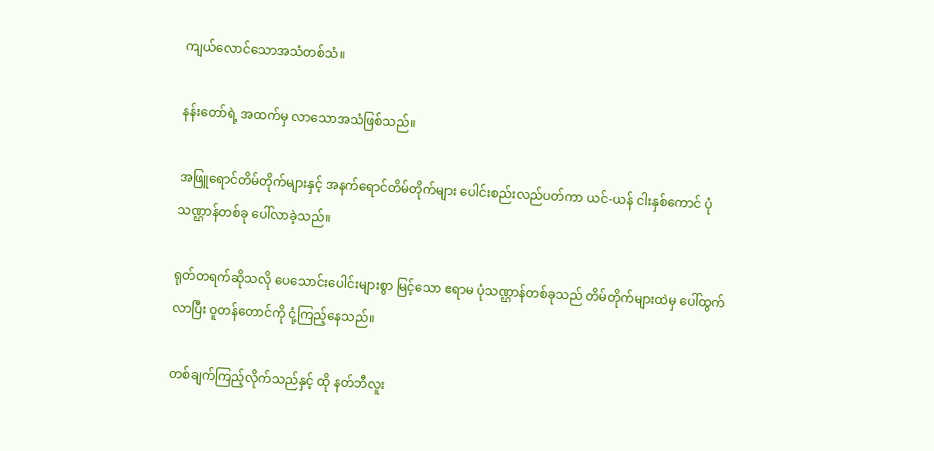ကျယ်လောင်သောအသံတစ်သံ။

နန်းတော်ရဲ့ အထက်မှ လာသောအသံဖြစ်သည်။

အဖြူရောင်တိမ်တိုက်များနှင့် အနက်ရောင်တိမ်တိုက်များ ပေါင်းစည်းလည်ပတ်ကာ ယင်-ယန် ငါးနှစ်ကောင် ပုံသဏ္ဌာန်တစ်ခု ပေါ်လာခဲ့သည်။

ရုတ်တရက်ဆိုသလို ပေသောင်းပေါင်းများစွာ မြင့်သော ဧရာမ ပုံသဏ္ဌာန်တစ်ခုသည် တိမ်တိုက်များထဲမှ ပေါ်ထွက်လာပြီး ဝူတန်တောင်ကို ငုံ့ကြည့်နေသည်။

တစ်ချက်ကြည့်လိုက်သည်နှင့် ထို နတ်ဘီလူး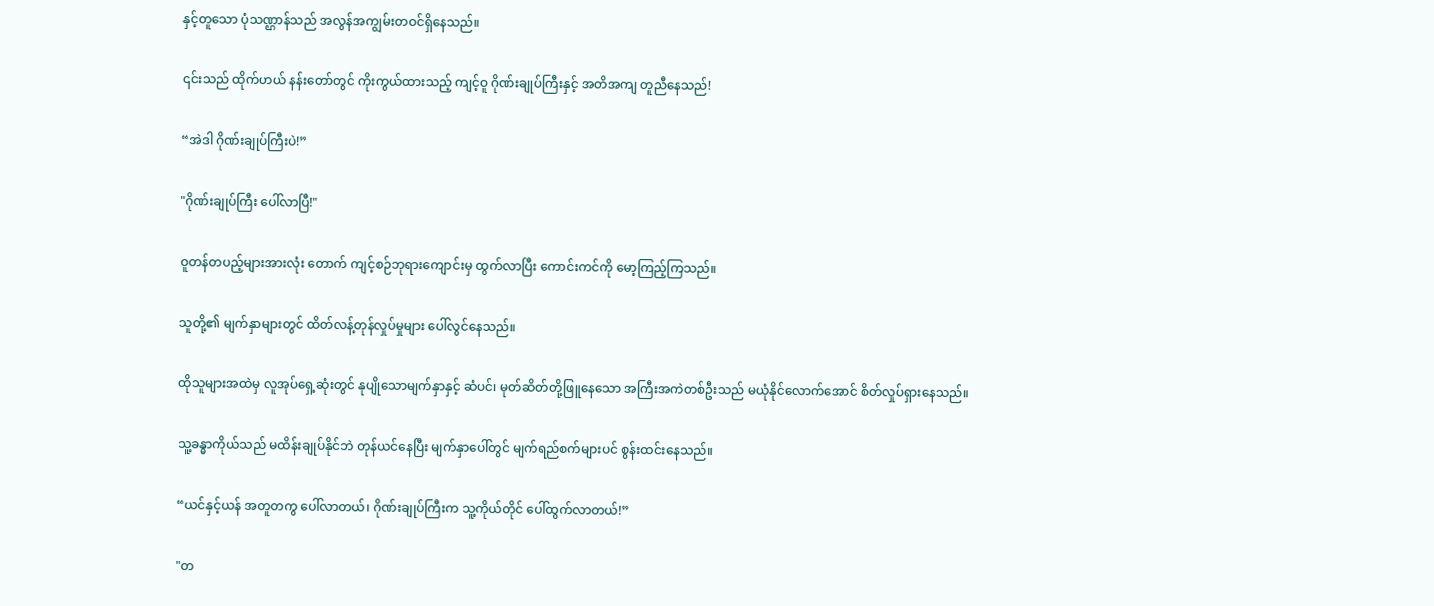နှင့်တူသော ပုံသဏ္ဌာန်သည် အလွန်အကျွမ်းတဝင်ရှိနေသည်။

၎င်းသည် ထိုက်ဟယ် နန်းတော်တွင် ကိုးကွယ်ထားသည့် ကျင့်ဝူ ဂိုဏ်းချုပ်ကြီးနှင့် အတိအကျ တူညီနေသည်!

“အဲဒါ ဂိုဏ်းချုပ်ကြီးပဲ!”

"ဂိုဏ်းချုပ်ကြီး ပေါ်လာပြီ!"

ဝူတန်တပည့်များအားလုံး တောက် ကျင့်စဉ်ဘုရားကျောင်းမှ ထွက်လာပြီး ကောင်းကင်ကို မော့ကြည့်ကြသည်။

သူတို့၏ မျက်နှာများတွင် ထိတ်လန့်တုန်လှုပ်မှုများ ပေါ်လွင်နေသည်။

ထိုသူများအထဲမှ လူအုပ်ရှေ့ဆုံးတွင် နုပျိုသောမျက်နှာနှင့် ဆံပင်၊ မုတ်ဆိတ်တို့ဖြူနေသော အကြီးအကဲတစ်ဦးသည် မယုံနိုင်လောက်အောင် စိတ်လှုပ်ရှားနေသည်။

သူ့ခန္ဓာကိုယ်သည် မထိန်းချုပ်နိုင်ဘဲ တုန်ယင်နေပြီး မျက်နှာပေါ်တွင် မျက်ရည်စက်များပင် စွန်းထင်းနေသည်။

“ယင်နှင့်ယန် အတူတကွ ပေါ်လာတယ်၊ ဂိုဏ်းချုပ်ကြီးက သူ့ကိုယ်တိုင် ပေါ်ထွက်လာတယ်!”

"တ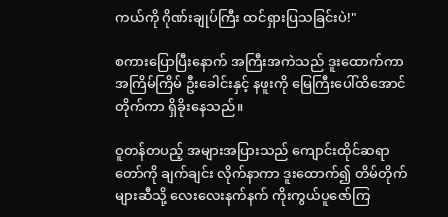ကယ်ကို ဂိုဏ်းချုပ်ကြီး ထင်ရှားပြသခြင်းပဲ!"

စကားပြောပြီးနောက် အကြီးအကဲသည် ဒူးထောက်ကာ အကြိမ်ကြိမ် ဦးခေါင်းနှင့် နဖူးကို မြေကြီးပေါ်ထိအောင် တိုက်ကာ ရှိခိုးနေသည်။

ဝူတန်တပည့် အများအပြားသည် ကျောင်းထိုင်ဆရာတော်ကို ချက်ချင်း လိုက်နာကာ ဒူးထောက်၍ တိမ်တိုက်များဆီသို့ လေးလေးနက်နက် ကိုးကွယ်ပူဇော်ကြ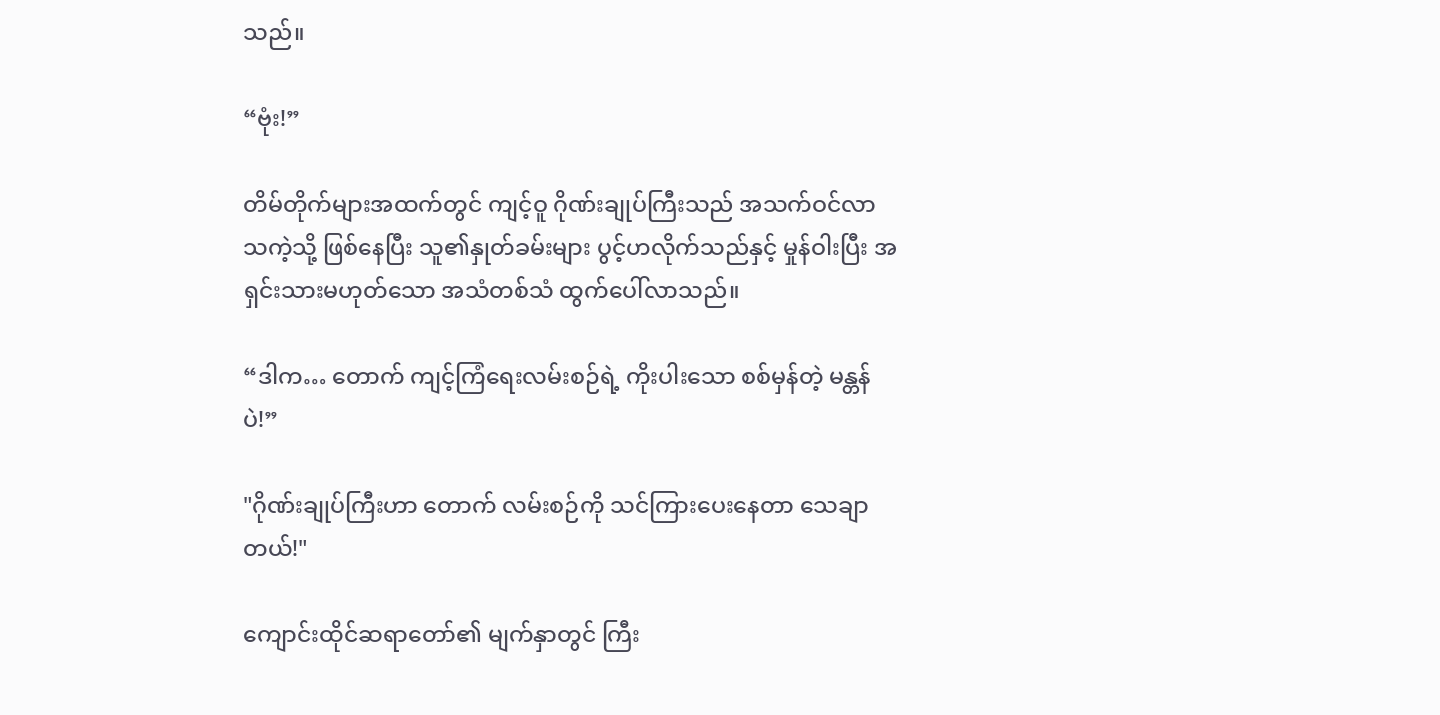သည်။

“ဗုံး!”

တိမ်တိုက်များအထက်တွင် ကျင့်ဝူ ဂိုဏ်းချုပ်ကြီးသည် အသက်ဝင်လာသကဲ့သို့ ဖြစ်နေပြီး သူ၏နှုတ်ခမ်းများ ပွင့်ဟလိုက်သည်နှင့် မှုန်ဝါးပြီး အရှင်းသားမဟုတ်သော အသံတစ်သံ ထွက်ပေါ်လာသည်။

“ဒါက… တောက် ကျင့်ကြံရေးလမ်းစဉ်ရဲ့ ကိုးပါးသော စစ်မှန်တဲ့ မန္တန် ပဲ!”

"ဂိုဏ်းချုပ်ကြီးဟာ တောက် လမ်းစဉ်ကို သင်ကြားပေးနေတာ သေချာတယ်!"

ကျောင်းထိုင်ဆရာတော်၏ မျက်နှာတွင် ကြီး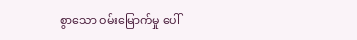စွာသော ဝမ်းမြောက်မှု ပေါ်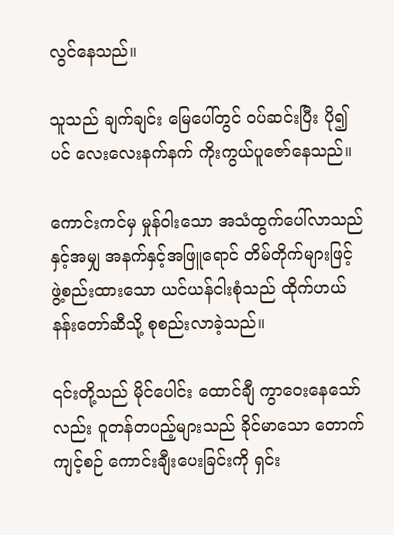လွင်နေသည်။

သူသည် ချက်ချင်း မြေပေါ်တွင် ဝပ်ဆင်းပြီး ပို၍ပင် လေးလေးနက်နက် ကိုးကွယ်ပူဇော်နေသည်။

ကောင်းကင်မှ မှုန်ဝါးသော အသံထွက်ပေါ်လာသည်နှင့်အမျှ အနက်နှင့်အဖြူရောင် တိမ်တိုက်များဖြင့် ဖွဲ့စည်းထားသော ယင်ယန်ငါးစုံသည် ထိုက်ဟယ်နန်းတော်ဆီသို့ စုစည်းလာခဲ့သည်။

၎င်းတို့သည် မိုင်ပေါင်း ထောင်ချီ ကွာဝေးနေသော်လည်း ဝူတန်တပည့်များသည် ခိုင်မာသော တောက်ကျင့်စဉ် ကောင်းချီးပေးခြင်းကို ရှင်း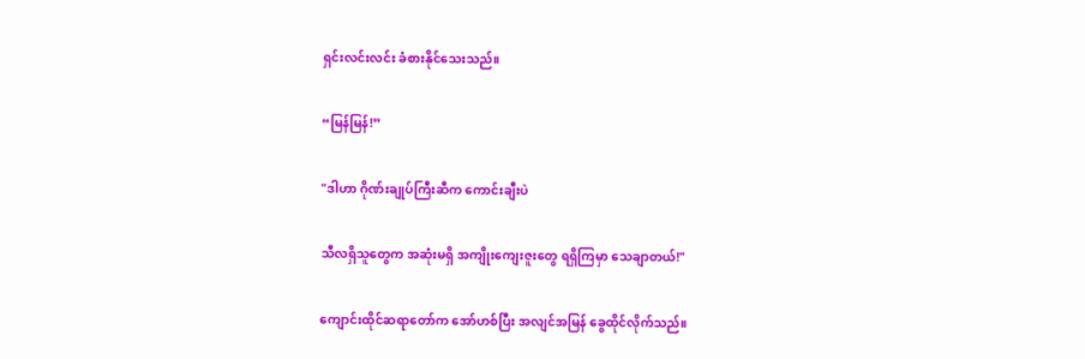ရှင်းလင်းလင်း ခံစားနိုင်သေးသည်။

“မြန်မြန်!”

"ဒါဟာ ဂိုဏ်းချုပ်ကြီးဆီက ကောင်းချီးပဲ

သီလရှိသူတွေက အဆုံးမရှိ အကျိုးကျေးဇူးတွေ ရရှိကြမှာ သေချာတယ်!"

ကျောင်းထိုင်ဆရာတော်က အော်ဟစ်ပြီး အလျင်အမြန် ခွေထိုင်လိုက်သည်။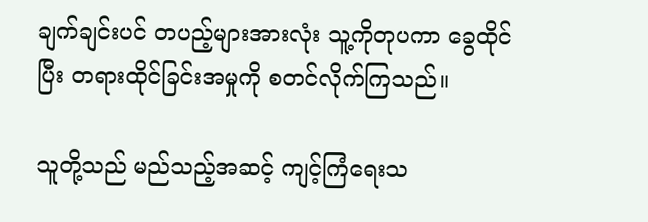ချက်ချင်းပင် တပည့်များအားလုံး သူ့ကိုတုပကာ ခွေထိုင်ပြီး တရားထိုင်ခြင်းအမှုကို စတင်လိုက်ကြသည်။

သူတို့သည် မည်သည့်အဆင့် ကျင့်ကြံရေးသ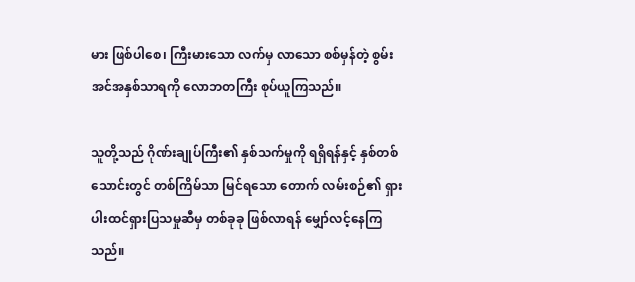မား ဖြစ်ပါစေ၊ ကြီးမားသော လက်မှ လာသော စစ်မှန်တဲ့ စွမ်းအင်အနှစ်သာရကို လောဘတကြီး စုပ်ယူကြသည်။

သူတို့သည် ဂိုဏ်းချုပ်ကြီး၏ နှစ်သက်မှုကို ရရှိရန်နှင့် နှစ်တစ်သောင်းတွင် တစ်ကြိမ်သာ မြင်ရသော တောက် လမ်းစဉ်၏ ရှားပါးထင်ရှားပြသမှုဆီမှ တစ်ခုခု ဖြစ်လာရန် မျှော်လင့်နေကြသည်။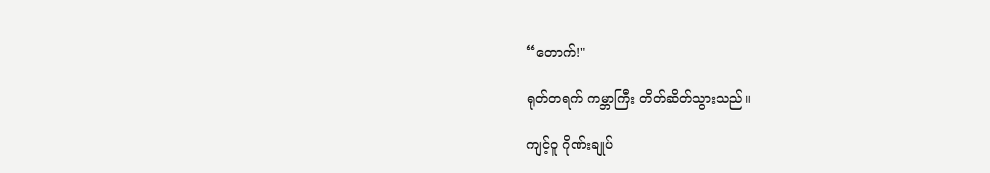“တောက်!"

ရုတ်တရက် ကမ္ဘာကြီး တိတ်ဆိတ်သွားသည်။

ကျင့်ဝူ ဂိုဏ်းချုပ်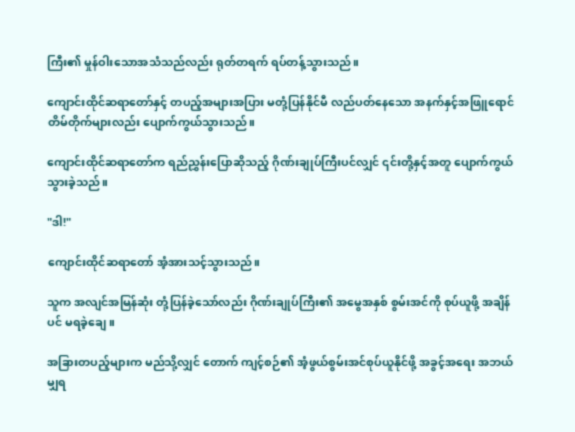ကြီး၏ မှုန်ဝါးသောအသံသည်လည်း ရုတ်တရက် ရပ်တန့်သွားသည်။

ကျောင်းထိုင်ဆရာတော်နှင့် တပည့်အများအပြား မတုံ့ပြန်နိုင်မီ လည်ပတ်နေသော အနက်နှင့်အဖြူရောင် တိမ်တိုက်များလည်း ပျောက်ကွယ်သွားသည်။

ကျောင်းထိုင်ဆရာတော်က ရည်ညွှန်းပြောဆိုသည့် ဂိုဏ်းချုပ်ကြီးပင်လျှင် ၎င်းတို့နှင့်အတူ ပျောက်ကွယ်သွားခဲ့သည်။

"ဒါ!"

ကျောင်းထိုင်ဆရာတော် အံ့အားသင့်သွားသည်။

သူက အလျင်အမြန်ဆုံး တုံ့ပြန်ခဲ့သော်လည်း ဂိုဏ်းချုပ်ကြီး၏ အမွေအနှစ် စွမ်းအင်ကို စုပ်ယူဖို့ အချိန်ပင် မရခဲ့ချေ။

အခြားတပည့်များက မည်သို့လျှင် တောက် ကျင့်စဉ်၏ အံ့ဖွယ်စွမ်းအင်စုပ်ယူနိုင်ဖို့ အခွင့်အရေး အဘယ်မျှရ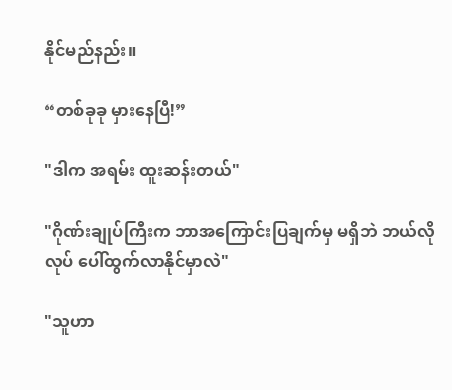နိုင်မည်နည်း။

“တစ်ခုခု မှားနေပြီ!”

"ဒါက အရမ်း ထူးဆန်းတယ်"

"ဂိုဏ်းချုပ်ကြီးက ဘာအကြောင်းပြချက်မှ မရှိဘဲ ဘယ်လိုလုပ် ပေါ်ထွက်လာနိုင်မှာလဲ"

"သူဟာ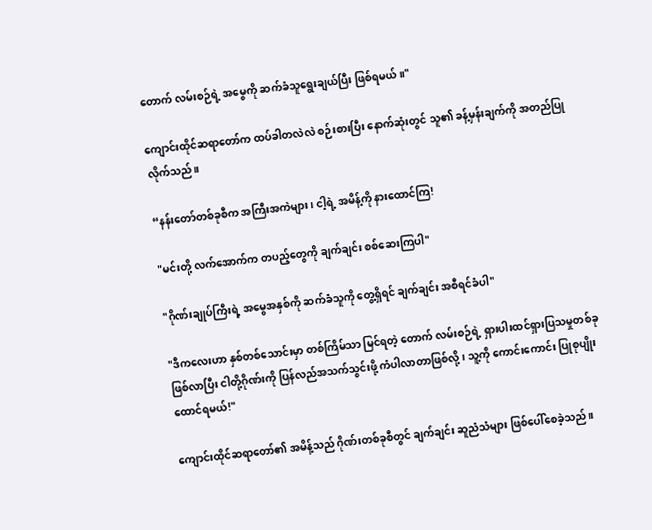တောက် လမ်းစဉ်ရဲ့ အမွေကို ဆက်ခံသူရွေးချယ်ပြီး ဖြစ်ရမယ်။"

ကျောင်းထိုင်ဆရာတော်က ထပ်ခါတလဲလဲ စဉ်းစားပြီး နောက်ဆုံးတွင် သူ၏ ခန့်မှန်းချက်ကို အတည်ပြုလိုက်သည်။

“နန်းတော်တစ်ခုစီက အကြီးအကဲများ၊ ငါ့ရဲ့ အမိန့်ကို နားထောင်ကြ!

"မင်းတို့ လက်အောက်က တပည့်တွေကို ချက်ချင်း စစ်ဆေးကြပါ"

"ဂိုဏ်းချုပ်ကြီးရဲ့ အမွေအနှစ်ကို ဆက်ခံသူကို တွေ့ရှိရင် ချက်ချင်း အစီရင်ခံပါ"

"ဒီကလေးဟာ နှစ်တစ်သောင်းမှာ တစ်ကြိမ်သာ မြင်ရတဲ့ တောက် လမ်းစဉ်ရဲ့ ရှားပါးထင်ရှားပြသမှုတစ်ခု ဖြစ်လာပြီး ငါတို့ဂိုဏ်းကို ပြန်လည်အသက်သွင်းဖို့ ကံပါလာတာဖြစ်လို့၊ သူ့ကို ကောင်းကောင်း ပြုစုပျိုးထောင်ရမယ်!"

ကျောင်းထိုင်ဆရာတော်၏ အမိန့်သည် ဂိုဏ်းတစ်ခုစီတွင် ချက်ချင်း ဆူညံသံများ ဖြစ်ပေါ်စေခဲ့သည်။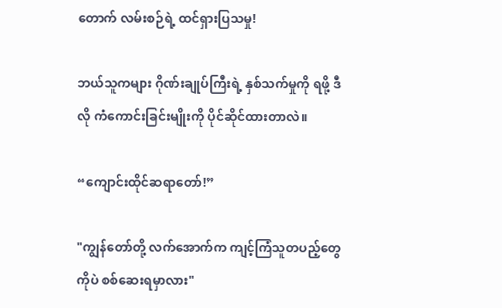တောက် လမ်းစဉ်ရဲ့ ထင်ရှားပြသမှု!

ဘယ်သူကများ ဂိုဏ်းချုပ်ကြီးရဲ့ နှစ်သက်မှုကို ရဖို့ ဒီလို ကံကောင်းခြင်းမျိုးကို ပိုင်ဆိုင်ထားတာလဲ။

“ကျောင်းထိုင်ဆရာတော်!”

"ကျွန်တော်တို့ လက်အောက်က ကျင့်ကြံသူတပည့်တွေကိုပဲ စစ်ဆေးရမှာလား"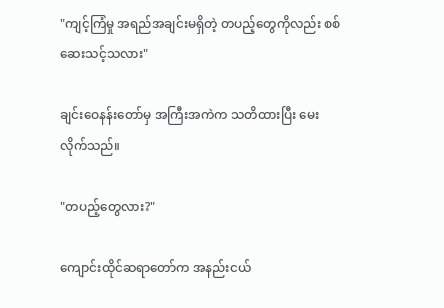"ကျင့်ကြံမှု အရည်အချင်းမရှိတဲ့ တပည့်တွေကိုလည်း စစ်ဆေးသင့်သလား"

ချင်းဝေနန်းတော်မှ အကြီးအကဲက သတိထားပြီး မေးလိုက်သည်။

"တပည့်တွေလား?"

ကျောင်းထိုင်ဆရာတော်က အနည်းငယ်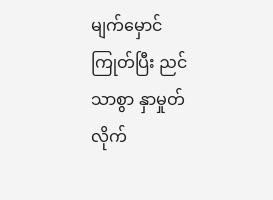မျက်မှောင်ကြုတ်ပြီး ညင်သာစွာ နှာမှုတ်လိုက်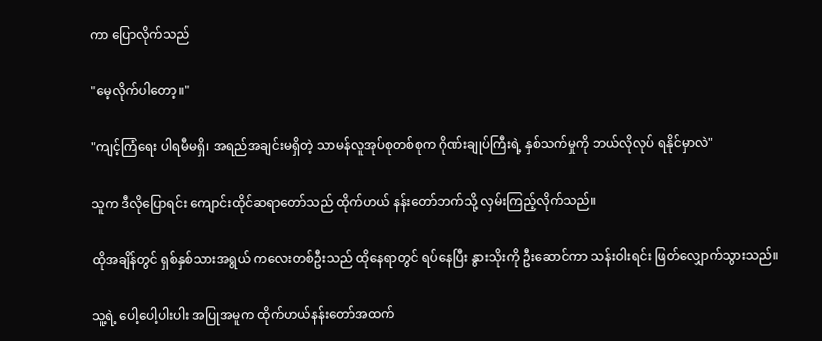ကာ ပြောလိုက်သည်

"မေ့လိုက်ပါတော့။"

"ကျင့်ကြံရေး ပါရမီမရှိ၊ အရည်အချင်းမရှိတဲ့ သာမန်လူအုပ်စုတစ်စုက ဂိုဏ်းချုပ်ကြီးရဲ့ နှစ်သက်မှုကို ဘယ်လိုလုပ် ရနိုင်မှာလဲ"

သူက ဒီလိုပြောရင်း ကျောင်းထိုင်ဆရာတော်သည် ထိုက်ဟယ် နန်းတော်ဘက်သို့ လှမ်းကြည့်လိုက်သည်။

ထိုအချိန်တွင် ရှစ်နှစ်သားအရွယ် ကလေးတစ်ဦးသည် ထိုနေရာတွင် ရပ်နေပြီး နွားသိုးကို ဦးဆောင်ကာ သန်းဝါးရင်း ဖြတ်လျှောက်သွားသည်။

သူ့ရဲ့ ပေါ့ပေါ့ပါးပါး အပြုအမူက ထိုက်ဟယ်နန်းတော်အထက်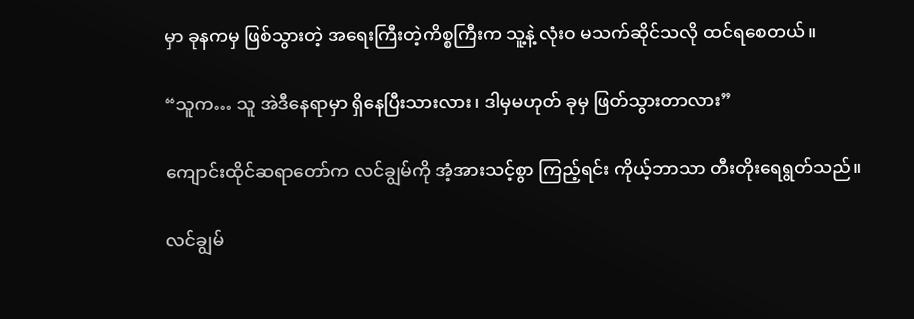မှာ ခုနကမှ ဖြစ်သွားတဲ့ အရေးကြီးတဲ့ကိစ္စကြီးက သူ့နဲ့ လုံးဝ မသက်ဆိုင်သလို ထင်ရစေတယ်။

“သူက… သူ အဲဒီနေရာမှာ ရှိနေပြီးသားလား၊ ဒါမှမဟုတ် ခုမှ ဖြတ်သွားတာလား”

ကျောင်းထိုင်ဆရာတော်က လင်ချွမ်ကို အံ့အားသင့်စွာ ကြည့်ရင်း ကိုယ့်ဘာသာ တီးတိုးရေရွတ်သည်။

လင်ချွမ်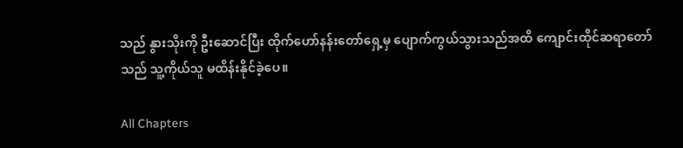သည် နွားသိုးကို ဦးဆောင်ပြီး ထိုက်ဟော်နန်းတော်ရှေ့မှ ပျောက်ကွယ်သွားသည်အထိ ကျောင်းထိုင်ဆရာတော်သည် သူ့ကိုယ်သူ မထိန်းနိုင်ခဲ့ပေ။

All Chapters